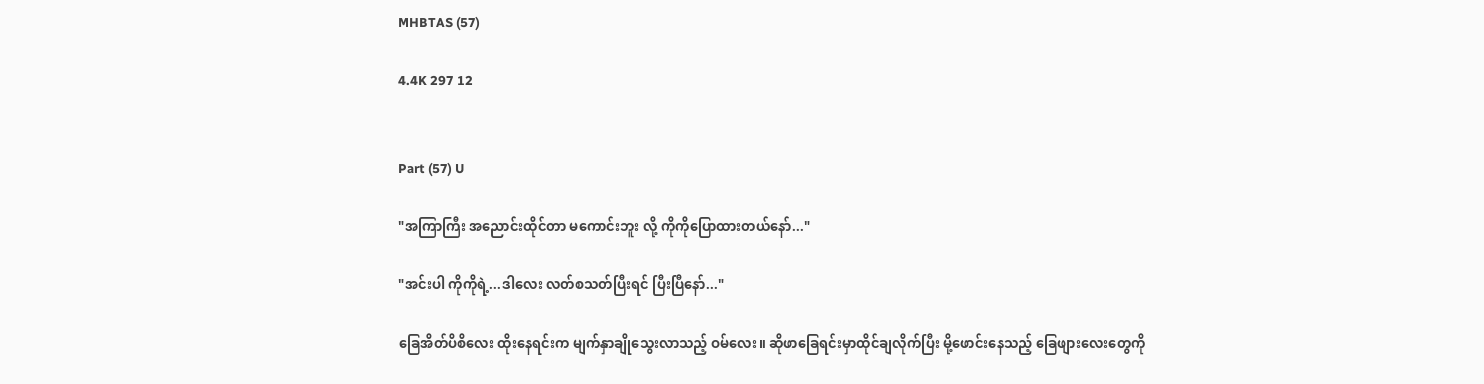MHBTAS (57)

4.4K 297 12


Part (57) U

"အကြာကြီး အညောင်းထိုင်တာ မကောင်းဘူး လို့ ကိုကိုပြောထားတယ်နော်..."

"အင်းပါ ကိုကိုရဲ့...ဒါလေး လတ်စသတ်ပြီးရင် ပြီးပြီနော်..."

ခြေအိတ်ပိစိလေး ထိုးနေရင်းက မျက်နှာချိုသွေးလာသည့် ဝမ်လေး။ ဆိုဖာခြေရင်းမှာထိုင်ချလိုက်ပြီး မို့ဖောင်းနေသည့် ခြေဖျားလေးတွေကို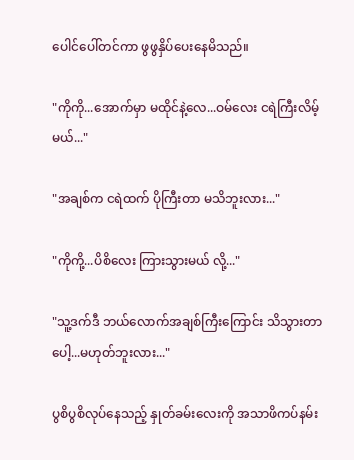ပေါင်ပေါ်တင်ကာ ဖွဖွနှိပ်ပေးနေမိသည်။

"ကိုကို...အောက်မှာ မထိုင်နဲ့လေ...ဝမ်လေး ငရဲကြီးလိမ့်မယ်..."

"အချစ်က ငရဲထက် ပိုကြီးတာ မသိဘူးလား..."

"ကိုကို့...ပိစိလေး ကြားသွားမယ် လို့..."

"သူ့ဒက်ဒီ ဘယ်လောက်အချစ်ကြီးကြောင်း သိသွားတာပေါ့...မဟုတ်ဘူးလား..."

ပွစိပွစိလုပ်နေသည့် နှုတ်ခမ်းလေးကို အသာဖိကပ်နမ်း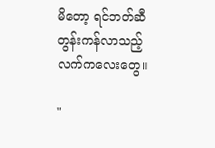မိတော့ ရင်ဘတ်ဆီတွန်းကန်လာသည့် လက်ကလေးတွေ။

"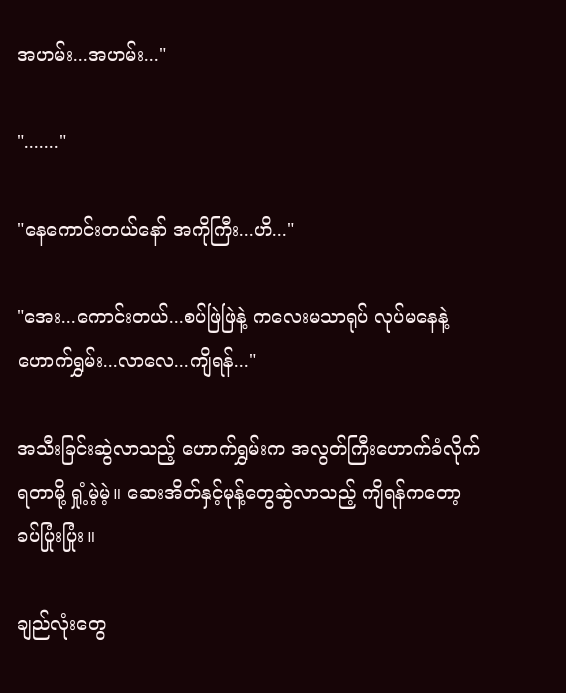အဟမ်း...အဟမ်း..."

"......."

"နေကောင်းတယ်နော် အကိုကြီး...ဟိ..."

"အေး...ကောင်းတယ်...စပ်ဖြဲဖြဲနဲ့ ကလေးမသာရုပ် လုပ်မနေနဲ့ ဟောက်ရွှမ်း...လာလေ...ကျိရန်..."

အသီးခြင်းဆွဲလာသည့် ဟောက်ရွှမ်းက အလွတ်ကြီးဟောက်ခံလိုက်ရတာမို့ ရှုံ့မဲ့မဲ့။ ဆေးအိတ်နှင့်မုန့်တွေဆွဲလာသည့် ကျိရန်ကတော့ ခပ်ပြုံးပြုံး။

ချည်လုံးတွေ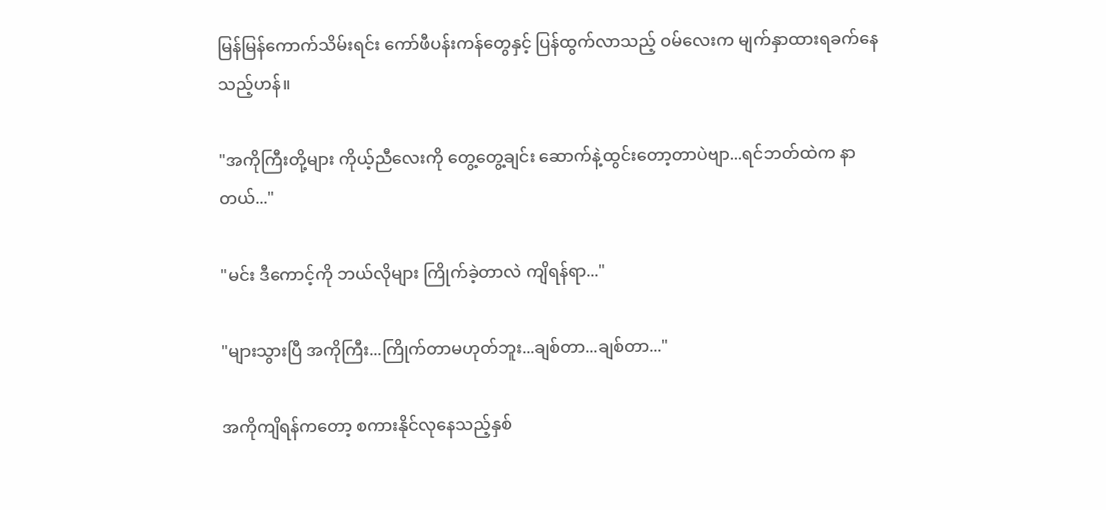မြန်မြန်ကောက်သိမ်းရင်း ကော်ဖီပန်းကန်တွေနှင့် ပြန်ထွက်လာသည့် ဝမ်လေးက မျက်နှာထားရခက်နေသည့်ဟန်။

"အကိုကြီးတို့များ ကိုယ့်ညီလေးကို တွေ့တွေ့ချင်း ဆောက်နဲ့ထွင်းတော့တာပဲဗျာ...ရင်ဘတ်ထဲက နာတယ်..."

"မင်း ဒီကောင့်ကို ဘယ်လိုများ ကြိုက်ခဲ့တာလဲ ကျိရန်ရာ..."

"များသွားပြီ အကိုကြီး...ကြိုက်တာမဟုတ်ဘူး...ချစ်တာ...ချစ်တာ..."

အကိုကျိရန်ကတော့ စကားနိုင်လုနေသည့်နှစ်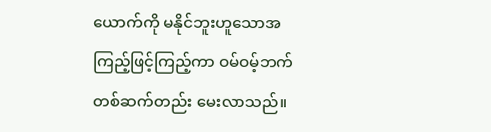ယောက်ကို မနိုင်ဘူးဟူသောအကြည့်ဖြင့်ကြည့်ကာ ဝမ်ဝမ့်ဘက် တစ်ဆက်တည်း မေးလာသည်။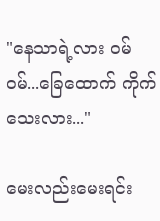"နေသာရဲ့လား ဝမ်ဝမ်...ခြေထောက် ကိုက်သေးလား..."

မေးလည်းမေးရင်း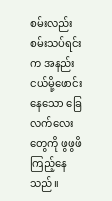စမ်းလည်းစမ်းသပ်ရင်းက အနည်းငယ်မို့ဖောင်းနေသော ခြေလက်လေးတွေကို ဖွဖွဖိကြည့်နေသည်။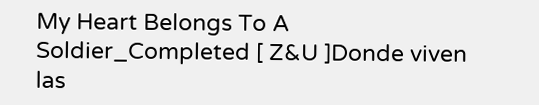My Heart Belongs To A Soldier_Completed [ Z&U ]Donde viven las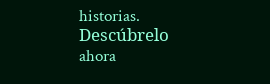historias. Descúbrelo ahora